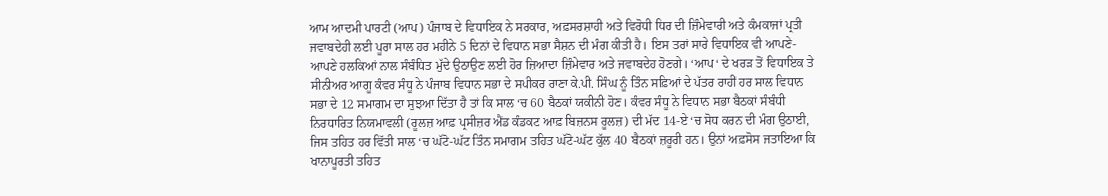ਆਮ ਆਦਮੀ ਪਾਰਟੀ (ਆਪ) ਪੰਜਾਬ ਦੇ ਵਿਧਾਇਕ ਨੇ ਸਰਕਾਰ, ਅਫ਼ਸਰਸ਼ਾਹੀ ਅਤੇ ਵਿਰੋਧੀ ਧਿਰ ਦੀ ਜ਼ਿੰਮੇਵਾਰੀ ਅਤੇ ਕੰਮਕਾਜਾਂ ਪ੍ਰਤੀ ਜਵਾਬਦੇਹੀ ਲਈ ਪੂਰਾ ਸਾਲ ਹਰ ਮਹੀਨੇ 5 ਦਿਨਾਂ ਦੇ ਵਿਧਾਨ ਸਭਾ ਸੈਸ਼ਨ ਦੀ ਮੰਗ ਕੀਤੀ ਹੈ। ਇਸ ਤਰਾਂ ਸਾਰੇ ਵਿਧਾਇਕ ਵੀ ਆਪਣੇ-ਆਪਣੇ ਹਲਕਿਆਂ ਨਾਲ ਸੰਬੰਧਿਤ ਮੁੱਦੇ ਉਠਾਉਣ ਲਈ ਹੋਰ ਜ਼ਿਆਦਾ ਜ਼ਿੰਮੇਵਾਰ ਅਤੇ ਜਵਾਬਦੇਹ ਹੋਣਗੇ। ‘ਆਪ‘ ਦੇ ਖਰੜ ਤੋਂ ਵਿਧਾਇਕ ਤੇ ਸੀਨੀਅਰ ਆਗੂ ਕੰਵਰ ਸੰਧੂ ਨੇ ਪੰਜਾਬ ਵਿਧਾਨ ਸਭਾ ਦੇ ਸਪੀਕਰ ਰਾਣਾ ਕੇ.ਪੀ. ਸਿੰਘ ਨੂੰ ਤਿੰਨ ਸਫ਼ਿਆਂ ਦੇ ਪੱਤਰ ਰਾਹੀਂ ਹਰ ਸਾਲ ਵਿਧਾਨ ਸਭਾ ਦੇ 12 ਸਮਾਗਮ ਦਾ ਸੁਝਆ ਦਿੱਤਾ ਹੈ ਤਾਂ ਕਿ ਸਾਲ ‘ਚ 60 ਬੈਠਕਾਂ ਯਕੀਨੀ ਹੋਣ। ਕੰਵਰ ਸੰਧੂ ਨੇ ਵਿਧਾਨ ਸਭਾ ਬੈਠਕਾਂ ਸੰਬੰਧੀ ਨਿਰਧਾਰਿਤ ਨਿਯਮਾਵਲੀ (ਰੂਲਜ਼ ਆਫ਼ ਪ੍ਰਸੀਜ਼ਰ ਐਂਡ ਕੰਡਕਟ ਆਫ਼ ਬਿਜ਼ਨਸ ਰੂਲਜ਼) ਦੀ ਮੱਦ 14-ਏ ‘ਚ ਸੋਧ ਕਰਨ ਦੀ ਮੰਗ ਉਠਾਈ, ਜਿਸ ਤਹਿਤ ਹਰ ਵਿੱਤੀ ਸਾਲ ‘ਚ ਘੱਟੋ-ਘੱਟ ਤਿੰਨ ਸਮਾਗਮ ਤਹਿਤ ਘੱਟੋ-ਘੱਟ ਕੁੱਲ 40 ਬੈਠਕਾਂ ਜ਼ਰੂਰੀ ਹਨ। ਉਨਾਂ ਅਫ਼ਸੋਸ ਜਤਾਇਆ ਕਿ ਖਾਨਾਪੂਰਤੀ ਤਹਿਤ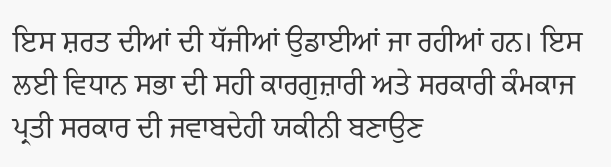ਇਸ ਸ਼ਰਤ ਦੀਆਂ ਦੀ ਧੱਜੀਆਂ ਉਡਾਈਆਂ ਜਾ ਰਹੀਆਂ ਹਨ। ਇਸ ਲਈ ਵਿਧਾਨ ਸਭਾ ਦੀ ਸਹੀ ਕਾਰਗੁਜ਼ਾਰੀ ਅਤੇ ਸਰਕਾਰੀ ਕੰਮਕਾਜ ਪ੍ਰਤੀ ਸਰਕਾਰ ਦੀ ਜਵਾਬਦੇਹੀ ਯਕੀਨੀ ਬਣਾਉਣ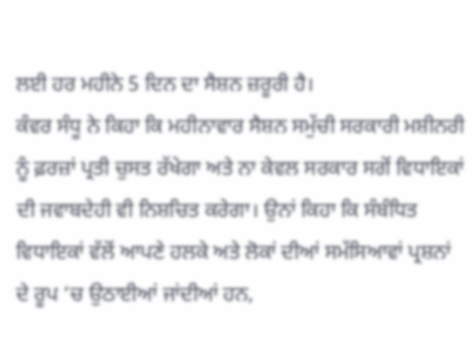ਲਈ ਹਰ ਮਹੀਨੇ 5 ਦਿਨ ਦਾ ਸੈਸ਼ਨ ਜ਼ਰੂਰੀ ਹੈ।
ਕੰਵਰ ਸੰਧੂ ਨੇ ਕਿਹਾ ਕਿ ਮਹੀਨਾਵਾਰ ਸੈਸ਼ਨ ਸਮੁੱਚੀ ਸਰਕਾਰੀ ਮਸ਼ੀਨਰੀ ਨੂੰ ਫ਼ਰਜ਼ਾਂ ਪ੍ਰਤੀ ਚੁਸਤ ਰੱਖੇਗਾ ਅਤੇ ਨਾ ਕੇਵਲ ਸਰਕਾਰ ਸਗੋਂ ਵਿਧਾਇਕਾਂ ਦੀ ਜਵਾਬਦੇਹੀ ਵੀ ਨਿਸ਼ਚਿਤ ਕਰੇਗਾ। ਉਨਾਂ ਕਿਹਾ ਕਿ ਸੰਬੰਧਿਤ ਵਿਧਾਇਕਾਂ ਵੱਲੋਂ ਆਪਣੇ ਹਲਕੇ ਅਤੇ ਲੋਕਾਂ ਦੀਆਂ ਸਮੱਸਿਆਵਾਂ ਪ੍ਰਸ਼ਨਾਂ ਦੇ ਰੂਪ ‘ਚ ਉਠਾਈਆਂ ਜਾਂਦੀਆਂ ਹਨ,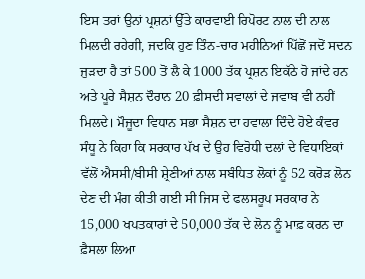ਇਸ ਤਰਾਂ ਉਨਾਂ ਪ੍ਰਸ਼ਨਾਂ ਉੱਤੇ ਕਾਰਵਾਈ ਰਿਪੋਰਟ ਨਾਲ ਦੀ ਨਾਲ ਮਿਲਦੀ ਰਹੇਗੀ, ਜਦਕਿ ਹੁਣ ਤਿੰਨ-ਚਾਰ ਮਹੀਨਿਆਂ ਪਿੱਛੋਂ ਜਦੋਂ ਸਦਨ ਜੁੜਦਾ ਹੈ ਤਾਂ 500 ਤੋਂ ਲੈ ਕੇ 1000 ਤੱਕ ਪ੍ਰਸ਼ਨ ਇਕੱਠੇ ਹੋ ਜਾਂਦੇ ਹਨ ਅਤੇ ਪੂਰੇ ਸੈਸ਼ਨ ਦੌਰਾਨ 20 ਫ਼ੀਸਦੀ ਸਵਾਲਾਂ ਦੇ ਜਵਾਬ ਵੀ ਨਹੀਂ ਮਿਲਦੇ। ਮੌਜੂਦਾ ਵਿਧਾਨ ਸਭਾ ਸੈਸ਼ਨ ਦਾ ਹਵਾਲਾ ਦਿੰਦੇ ਹੋਏ ਕੰਵਰ ਸੰਧੂ ਨੇ ਕਿਹਾ ਕਿ ਸਰਕਾਰ ਪੱਖ ਦੇ ਉਹ ਵਿਰੋਧੀ ਦਲਾਂ ਦੇ ਵਿਧਾਇਕਾਂ ਵੱਲੋਂ ਐਸਸੀ/ਬੀਸੀ ਸ਼੍ਰੇਣੀਆਂ ਨਾਲ ਸਬੰਧਿਤ ਲੋਕਾਂ ਨੂੰ 52 ਕਰੋੜ ਲੋਨ ਦੇਣ ਦੀ ਮੰਗ ਕੀਤੀ ਗਈ ਸੀ ਜਿਸ ਦੇ ਫਲਸਰੂਪ ਸਰਕਾਰ ਨੇ 15,000 ਖਪਤਕਾਰਾਂ ਦੇ 50,000 ਤੱਕ ਦੇ ਲੋਨ ਨੂੰ ਮਾਫ਼ ਕਰਨ ਦਾ ਫ਼ੈਸਲਾ ਲਿਆ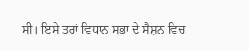ਸੀ। ਇਸੇ ਤਰਾਂ ਵਿਧਾਨ ਸਭਾ ਦੇ ਸੈਸ਼ਨ ਵਿਚ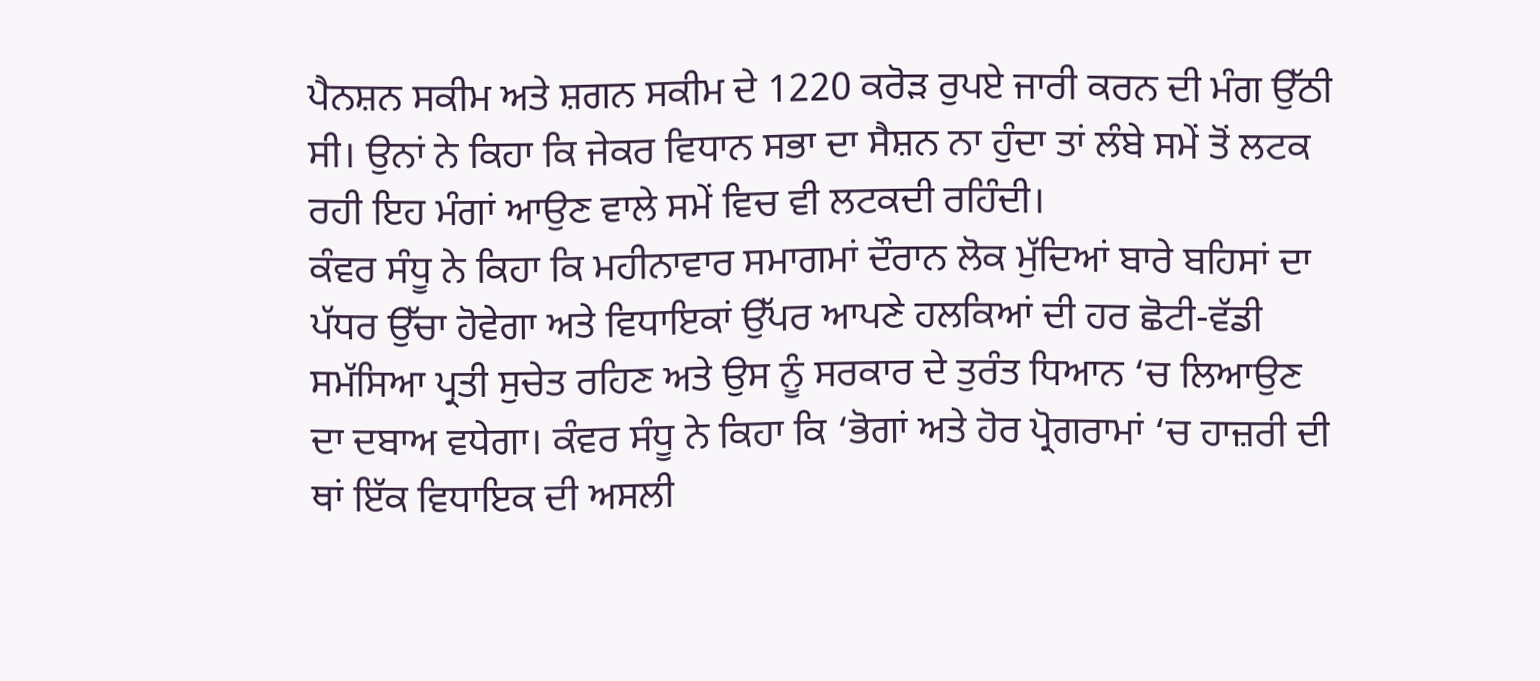ਪੈਨਸ਼ਨ ਸਕੀਮ ਅਤੇ ਸ਼ਗਨ ਸਕੀਮ ਦੇ 1220 ਕਰੋੜ ਰੁਪਏ ਜਾਰੀ ਕਰਨ ਦੀ ਮੰਗ ਉੱਠੀ ਸੀ। ਉਨਾਂ ਨੇ ਕਿਹਾ ਕਿ ਜੇਕਰ ਵਿਧਾਨ ਸਭਾ ਦਾ ਸੈਸ਼ਨ ਨਾ ਹੁੰਦਾ ਤਾਂ ਲੰਬੇ ਸਮੇਂ ਤੋਂ ਲਟਕ ਰਹੀ ਇਹ ਮੰਗਾਂ ਆਉਣ ਵਾਲੇ ਸਮੇਂ ਵਿਚ ਵੀ ਲਟਕਦੀ ਰਹਿੰਦੀ।
ਕੰਵਰ ਸੰਧੂ ਨੇ ਕਿਹਾ ਕਿ ਮਹੀਨਾਵਾਰ ਸਮਾਗਮਾਂ ਦੌਰਾਨ ਲੋਕ ਮੁੱਦਿਆਂ ਬਾਰੇ ਬਹਿਸਾਂ ਦਾ ਪੱਧਰ ਉੱਚਾ ਹੋਵੇਗਾ ਅਤੇ ਵਿਧਾਇਕਾਂ ਉੱਪਰ ਆਪਣੇ ਹਲਕਿਆਂ ਦੀ ਹਰ ਛੋਟੀ-ਵੱਡੀ ਸਮੱਸਿਆ ਪ੍ਰਤੀ ਸੁਚੇਤ ਰਹਿਣ ਅਤੇ ਉਸ ਨੂੰ ਸਰਕਾਰ ਦੇ ਤੁਰੰਤ ਧਿਆਨ ‘ਚ ਲਿਆਉਣ ਦਾ ਦਬਾਅ ਵਧੇਗਾ। ਕੰਵਰ ਸੰਧੂ ਨੇ ਕਿਹਾ ਕਿ ‘ਭੋਗਾਂ ਅਤੇ ਹੋਰ ਪ੍ਰੋਗਰਾਮਾਂ ‘ਚ ਹਾਜ਼ਰੀ ਦੀ ਥਾਂ ਇੱਕ ਵਿਧਾਇਕ ਦੀ ਅਸਲੀ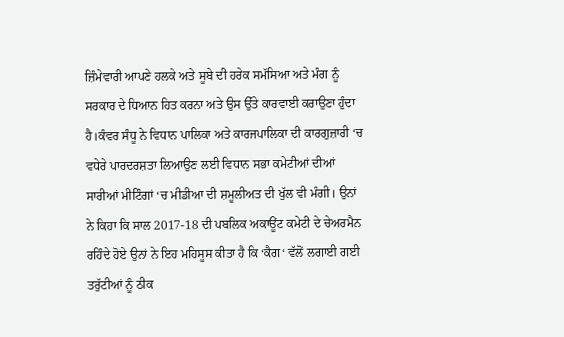ਜ਼ਿੰਮੇਵਾਰੀ ਆਪਣੇ ਹਲਕੇ ਅਤੇ ਸੂਬੇ ਦੀ ਹਰੇਕ ਸਮੱਸਿਆ ਅਤੇ ਮੰਗ ਨੂੰ ਸਰਕਾਰ ਦੇ ਧਿਆਨ ਹਿਤ ਕਰਨਾ ਅਤੇ ਉਸ ਉੱਤੇ ਕਾਰਵਾਈ ਕਰਾਉਣਾ ਹੁੰਦਾ ਹੈ।ਕੰਵਰ ਸੰਧੂ ਨੇ ਵਿਧਾਨ ਪਾਲਿਕਾ ਅਤੇ ਕਾਰਜਪਾਲਿਕਾ ਦੀ ਕਾਰਗੁਜ਼ਾਰੀ ‘ਚ ਵਧੇਰੇ ਪਾਰਦਰਸ਼ਤਾ ਲਿਆਉਣ ਲਈ ਵਿਧਾਨ ਸਭਾ ਕਮੇਟੀਆਂ ਦੀਆਂ ਸਾਰੀਆਂ ਮੀਟਿੰਗਾਂ ‘ਚ ਮੀਡੀਆ ਦੀ ਸ਼ਮੂਲੀਅਤ ਦੀ ਖੁੱਲ ਵੀ ਮੰਗੀ। ਉਨਾਂ ਨੇ ਕਿਹਾ ਕਿ ਸਾਲ 2017-18 ਦੀ ਪਬਲਿਕ ਅਕਾਊਂਟ ਕਮੇਟੀ ਦੇ ਚੇਅਰਮੈਨ ਰਹਿੰਦੇ ਹੋਏ ਉਨਾਂ ਨੇ ਇਹ ਮਹਿਸੂਸ ਕੀਤਾ ਹੈ ਕਿ ‘ਕੈਗ‘ ਵੱਲੋਂ ਲਗਾਈ ਗਈ ਤਰੁੱਟੀਆਂ ਨੂੰ ਠੀਕ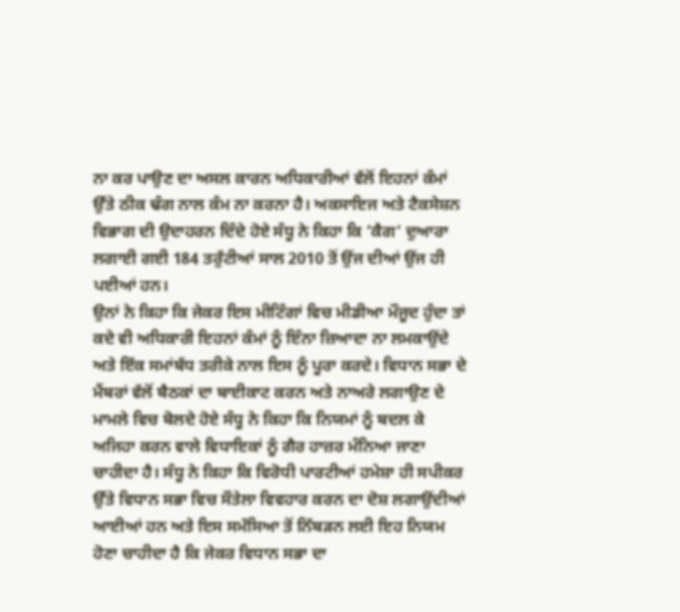ਨਾ ਕਰ ਪਾਉਣ ਦਾ ਅਸਲ ਕਾਰਨ ਅਧਿਕਾਰੀਆਂ ਵੱਲੋਂ ਇਹਨਾਂ ਕੰਮਾਂ ਉੱਤੇ ਠੀਕ ਢੰਗ ਨਾਲ ਕੰਮ ਨਾ ਕਰਨਾ ਹੈ। ਅਕਸਾਇਜ ਅਤੇ ਟੈਕਸੇਸ਼ਨ ਵਿਭਾਗ ਦੀ ਉਦਾਹਰਨ ਦਿੰਦੇ ਹੋਏ ਸੰਧੂ ਨੇ ਕਿਹਾ ਕਿ ‘ਕੈਗ‘ ਦੁਆਰਾ ਲਗਾਈ ਗਈ 184 ਤਰੁੱਟੀਆਂ ਸਾਲ 2010 ਤੋਂ ਉਂਜ ਦੀਆਂ ਉਂਜ ਹੀ ਪਈਆਂ ਹਨ।
ਉਨਾਂ ਨੇ ਕਿਹਾ ਕਿ ਜੇਕਰ ਇਸ ਮੀਟਿੰਗਾਂ ਵਿਚ ਮੀਡੀਆ ਮੌਜੂਦ ਹੁੰਦਾ ਤਾਂ ਕਦੇ ਵੀ ਅਧਿਕਾਰੀ ਇਹਨਾਂ ਕੰਮਾਂ ਨੂੰ ਇੰਨਾ ਜ਼ਿਆਦਾ ਨਾ ਲਮਕਾਉਂਦੇ ਅਤੇ ਇੱਕ ਸਮਾਂਬੱਧ ਤਰੀਕੇ ਨਾਲ ਇਸ ਨੂੰ ਪੂਰਾ ਕਰਦੇ। ਵਿਧਾਨ ਸਭਾ ਦੇ ਮੈਂਬਰਾਂ ਵੱਲੋਂ ਬੈਠਕਾਂ ਦਾ ਬਾਈਕਾਟ ਕਰਨ ਅਤੇ ਨਾਅਰੇ ਲਗਾਉਣ ਦੇ ਮਾਮਲੇ ਵਿਚ ਬੋਲਦੇ ਹੋਏ ਸੰਧੂ ਨੇ ਕਿਹਾ ਕਿ ਨਿਯਮਾਂ ਨੂੰ ਬਦਲ ਕੇ ਅਜਿਹਾ ਕਰਨ ਵਾਲੇ ਵਿਧਾਇਕਾਂ ਨੂੰ ਗੈਰ ਹਾਜ਼ਰ ਮੰਨਿਆ ਜਾਣਾ ਚਾਹੀਦਾ ਹੈ। ਸੰਧੂ ਨੇ ਕਿਹਾ ਕਿ ਵਿਰੋਧੀ ਪਾਰਟੀਆਂ ਹਮੇਸ਼ਾ ਹੀ ਸਪੀਕਰ ਉੱਤੇ ਵਿਧਾਨ ਸਭਾ ਵਿਚ ਸੌਤੇਲਾ ਵਿਵਹਾਰ ਕਰਨ ਦਾ ਦੋਸ਼ ਲਗਾਉਂਦੀਆਂ ਆਈਆਂ ਹਨ ਅਤੇ ਇਸ ਸਮੱਸਿਆ ਤੋਂ ਨਿੱਬੜਨ ਲਈ ਇਹ ਨਿਯਮ ਹੋਣਾ ਚਾਹੀਦਾ ਹੈ ਕਿ ਜੇਕਰ ਵਿਧਾਨ ਸਭਾ ਦਾ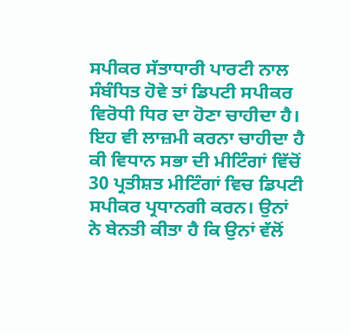ਸਪੀਕਰ ਸੱਤਾਧਾਰੀ ਪਾਰਟੀ ਨਾਲ ਸੰਬੰਧਿਤ ਹੋਵੇ ਤਾਂ ਡਿਪਟੀ ਸਪੀਕਰ ਵਿਰੋਧੀ ਧਿਰ ਦਾ ਹੋਣਾ ਚਾਹੀਦਾ ਹੈ। ਇਹ ਵੀ ਲਾਜ਼ਮੀ ਕਰਨਾ ਚਾਹੀਦਾ ਹੈ ਕੀ ਵਿਧਾਨ ਸਭਾ ਦੀ ਮੀਟਿੰਗਾਂ ਵਿੱਚੋਂ 30 ਪ੍ਰਤੀਸ਼ਤ ਮੀਟਿੰਗਾਂ ਵਿਚ ਡਿਪਟੀ ਸਪੀਕਰ ਪ੍ਰਧਾਨਗੀ ਕਰਨ। ਉਨਾਂ ਨੇ ਬੇਨਤੀ ਕੀਤਾ ਹੈ ਕਿ ਉਨਾਂ ਵੱਲੋਂ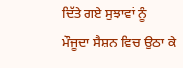ਦਿੱਤੇ ਗਏ ਸੁਝਾਵਾਂ ਨੂੰ ਮੌਜੂਦਾ ਸੈਸ਼ਨ ਵਿਚ ਉਠਾ ਕੇ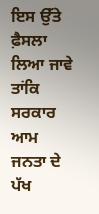ਇਸ ਉੱਤੇ ਫ਼ੈਸਲਾ ਲਿਆ ਜਾਵੇ ਤਾਂਕਿ ਸਰਕਾਰ ਆਮ ਜਨਤਾ ਦੇ ਪੱਖ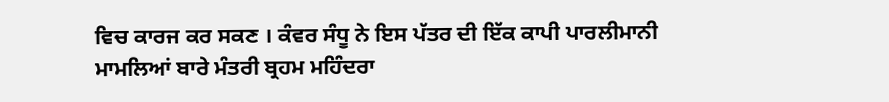ਵਿਚ ਕਾਰਜ ਕਰ ਸਕਣ । ਕੰਵਰ ਸੰਧੂ ਨੇ ਇਸ ਪੱਤਰ ਦੀ ਇੱਕ ਕਾਪੀ ਪਾਰਲੀਮਾਨੀ ਮਾਮਲਿਆਂ ਬਾਰੇ ਮੰਤਰੀ ਬ੍ਰਹਮ ਮਹਿੰਦਰਾ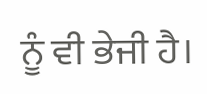ਨੂੰ ਵੀ ਭੇਜੀ ਹੈ।